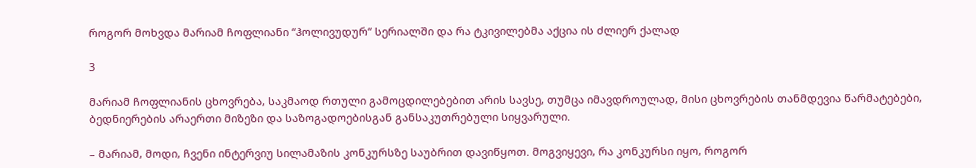როგორ მოხვდა მარიამ ჩოფლიანი “ჰოლივუდურ“ სერიალში და რა ტკივილებმა აქცია ის ძლიერ ქალად

3

მარიამ ჩოფლიანის ცხოვრება, საკმაოდ რთული გამოცდილებებით არის სავსე, თუმცა იმავდროულად, მისი ცხოვრების თანმდევია წარმატებები, ბედნიერების არაერთი მიზეზი და საზოგადოებისგან განსაკუთრებული სიყვარული.

– მარიამ, მოდი, ჩვენი ინტერვიუ სილამაზის კონკურსზე საუბრით დავიწყოთ. მოგვიყევი, რა კონკურსი იყო, როგორ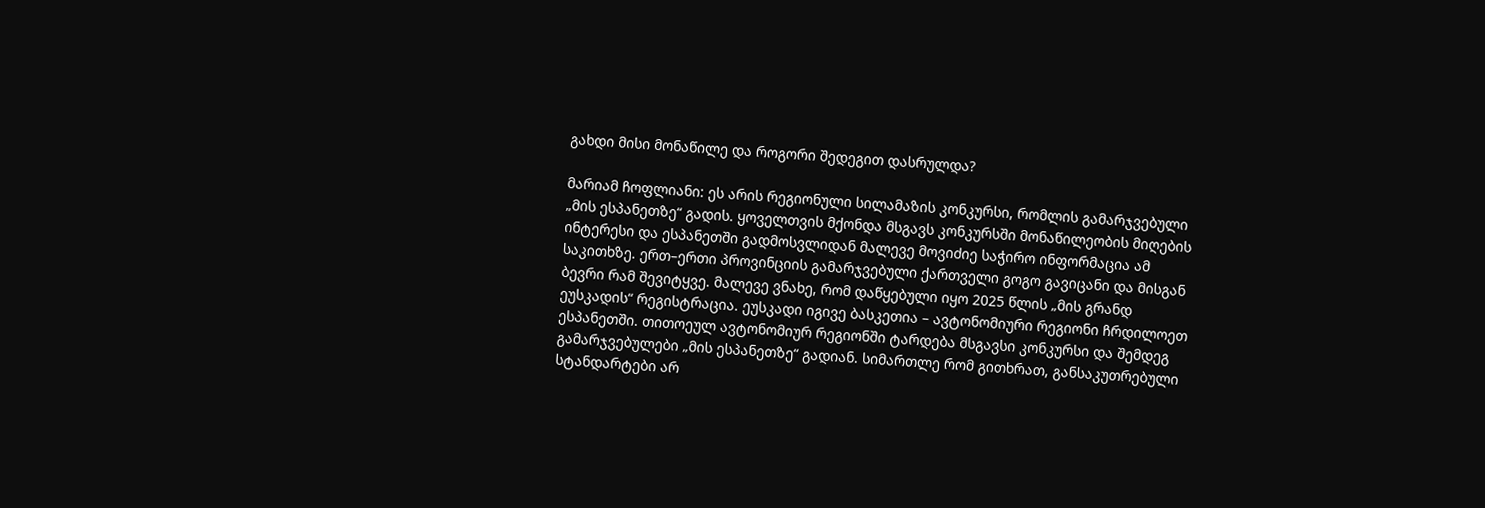გახდი მისი მონაწილე და როგორი შედეგით დასრულდა?

მარიამ ჩოფლიანი: ეს არის რეგიონული სილამაზის კონკურსი, რომლის გამარჯვებული „მის ესპანეთზე“ გადის. ყოველთვის მქონდა მსგავს კონკურსში მონაწილეობის მიღების ინტერესი და ესპანეთში გადმოსვლიდან მალევე მოვიძიე საჭირო ინფორმაცია ამ საკითხზე. ერთ–ერთი პროვინციის გამარჯვებული ქართველი გოგო გავიცანი და მისგან ბევრი რამ შევიტყვე. მალევე ვნახე, რომ დაწყებული იყო 2025 წლის „მის გრანდ ეუსკადის“ რეგისტრაცია. ეუსკადი იგივე ბასკეთია – ავტონომიური რეგიონი ჩრდილოეთ ესპანეთში. თითოეულ ავტონომიურ რეგიონში ტარდება მსგავსი კონკურსი და შემდეგ გამარჯვებულები „მის ესპანეთზე“ გადიან. სიმართლე რომ გითხრათ, განსაკუთრებული სტანდარტები არ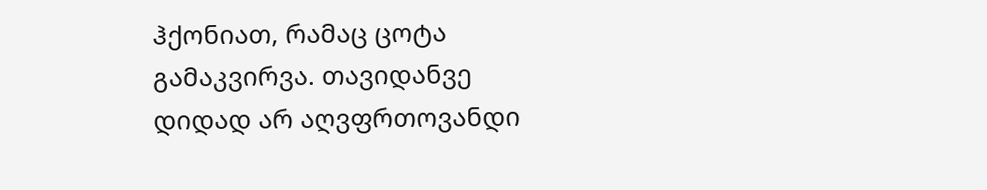ჰქონიათ, რამაც ცოტა გამაკვირვა. თავიდანვე დიდად არ აღვფრთოვანდი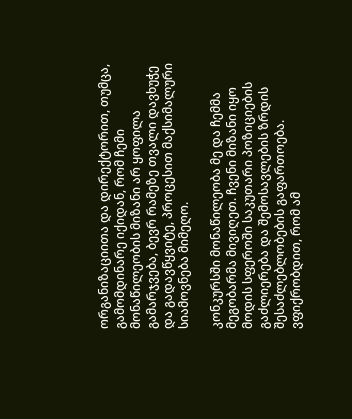ორგანიზაციითა და დირექტორით, თუმცა, გამომდინარე იქიდან, რომ ჩემი მონაწილეობის მიზანი არ ყოფილა გამარჯვება, ბევრ რამეზე თვალი დავხუჭე და გადავწყვიტე, პროცესით მაქსიმალური სიამოვნება მიმეღო.

კონკურსში მონაწილეობა მე და ჩემმა მეგობარმა მივიღეთ. ჩვენი მიზანი იყო მოდის სფეროში საკუთარი პოზიციების გაძლიერება და შემოსავლების ზრდის შესაძლებლობების გაფართოება. ვფიქრობდით, რომ ამ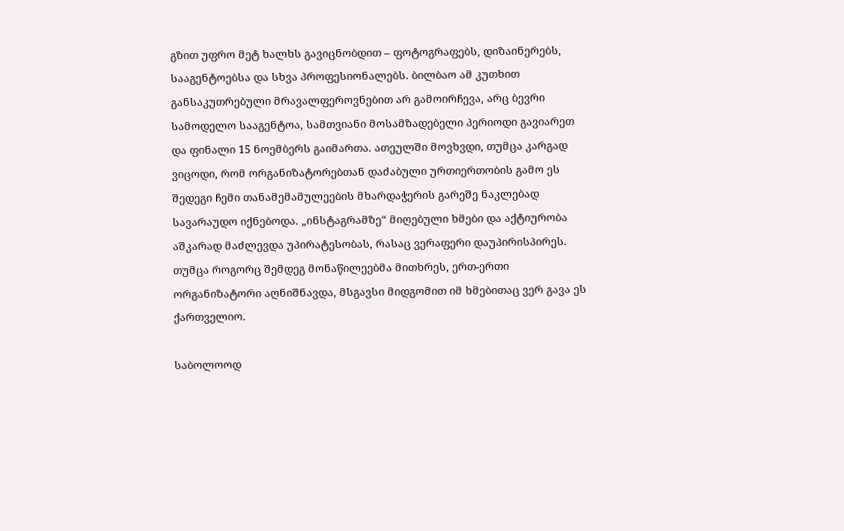გზით უფრო მეტ ხალხს გავიცნობდით – ფოტოგრაფებს, დიზაინერებს, სააგენტოებსა და სხვა პროფესიონალებს. ბილბაო ამ კუთხით განსაკუთრებული მრავალფეროვნებით არ გამოირჩევა, არც ბევრი სამოდელო სააგენტოა, სამთვიანი მოსამზადებელი პერიოდი გავიარეთ და ფინალი 15 ნოემბერს გაიმართა. ათეულში მოვხვდი, თუმცა კარგად ვიცოდი, რომ ორგანიზატორებთან დაძაბული ურთიერთობის გამო ეს შედეგი ჩემი თანამემამულეების მხარდაჭერის გარეშე ნაკლებად სავარაუდო იქნებოდა. „ინსტაგრამზე“ მიღებული ხმები და აქტიურობა აშკარად მაძლევდა უპირატესობას, რასაც ვერაფერი დაუპირისპირეს. თუმცა როგორც შემდეგ მონაწილეებმა მითხრეს, ერთ-ერთი ორგანიზატორი აღნიშნავდა, მსგავსი მიდგომით იმ ხმებითაც ვერ გავა ეს ქართველიო.

საბოლოოდ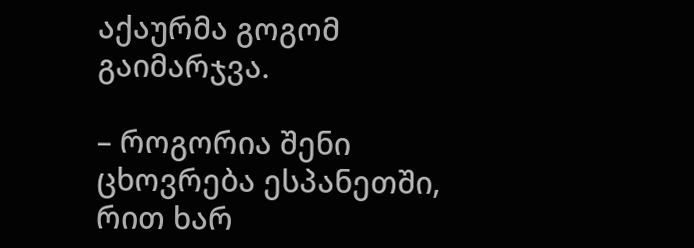აქაურმა გოგომ გაიმარჯვა.

– როგორია შენი ცხოვრება ესპანეთში, რით ხარ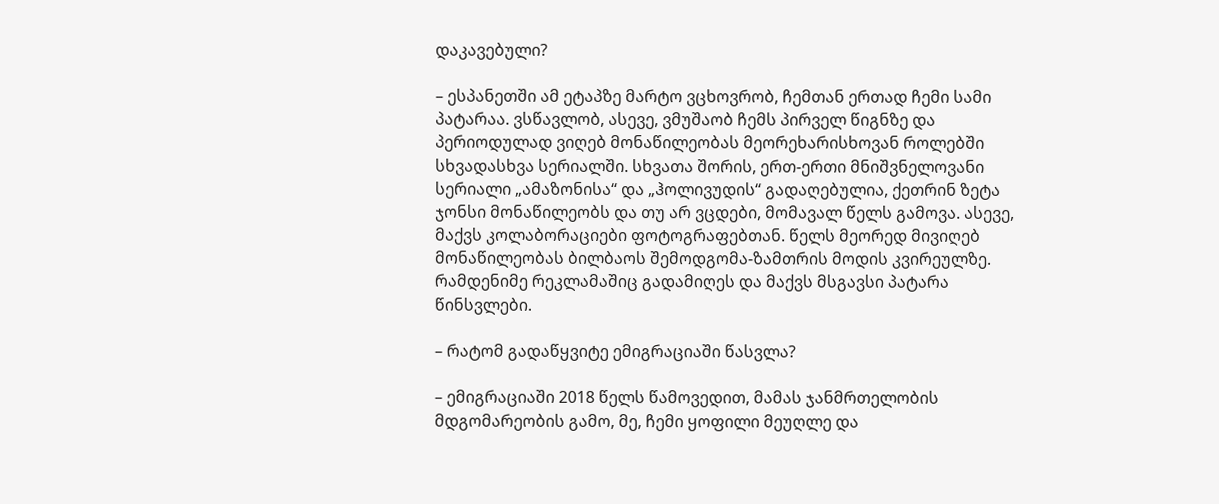დაკავებული?

– ესპანეთში ამ ეტაპზე მარტო ვცხოვრობ, ჩემთან ერთად ჩემი სამი პატარაა. ვსწავლობ, ასევე, ვმუშაობ ჩემს პირველ წიგნზე და პერიოდულად ვიღებ მონაწილეობას მეორეხარისხოვან როლებში სხვადასხვა სერიალში. სხვათა შორის, ერთ-ერთი მნიშვნელოვანი სერიალი „ამაზონისა“ და „ჰოლივუდის“ გადაღებულია, ქეთრინ ზეტა ჯონსი მონაწილეობს და თუ არ ვცდები, მომავალ წელს გამოვა. ასევე, მაქვს კოლაბორაციები ფოტოგრაფებთან. წელს მეორედ მივიღებ მონაწილეობას ბილბაოს შემოდგომა-ზამთრის მოდის კვირეულზე. რამდენიმე რეკლამაშიც გადამიღეს და მაქვს მსგავსი პატარა წინსვლები.

– რატომ გადაწყვიტე ემიგრაციაში წასვლა?

– ემიგრაციაში 2018 წელს წამოვედით, მამას ჯანმრთელობის მდგომარეობის გამო, მე, ჩემი ყოფილი მეუღლე და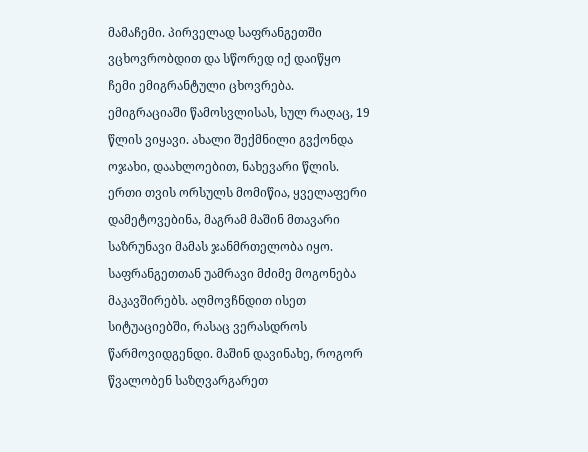მამაჩემი. პირველად საფრანგეთში ვცხოვრობდით და სწორედ იქ დაიწყო ჩემი ემიგრანტული ცხოვრება. ემიგრაციაში წამოსვლისას, სულ რაღაც, 19 წლის ვიყავი. ახალი შექმნილი გვქონდა ოჯახი, დაახლოებით, ნახევარი წლის. ერთი თვის ორსულს მომიწია, ყველაფერი დამეტოვებინა, მაგრამ მაშინ მთავარი საზრუნავი მამას ჯანმრთელობა იყო. საფრანგეთთან უამრავი მძიმე მოგონება მაკავშირებს. აღმოვჩნდით ისეთ სიტუაციებში, რასაც ვერასდროს წარმოვიდგენდი. მაშინ დავინახე, როგორ წვალობენ საზღვარგარეთ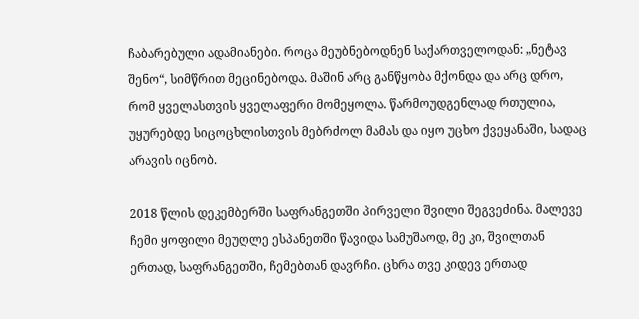ჩაბარებული ადამიანები. როცა მეუბნებოდნენ საქართველოდან: „ნეტავ შენო“, სიმწრით მეცინებოდა. მაშინ არც განწყობა მქონდა და არც დრო, რომ ყველასთვის ყველაფერი მომეყოლა. წარმოუდგენლად რთულია, უყურებდე სიცოცხლისთვის მებრძოლ მამას და იყო უცხო ქვეყანაში, სადაც არავის იცნობ.

2018 წლის დეკემბერში საფრანგეთში პირველი შვილი შეგვეძინა. მალევე ჩემი ყოფილი მეუღლე ესპანეთში წავიდა სამუშაოდ, მე კი, შვილთან ერთად, საფრანგეთში, ჩემებთან დავრჩი. ცხრა თვე კიდევ ერთად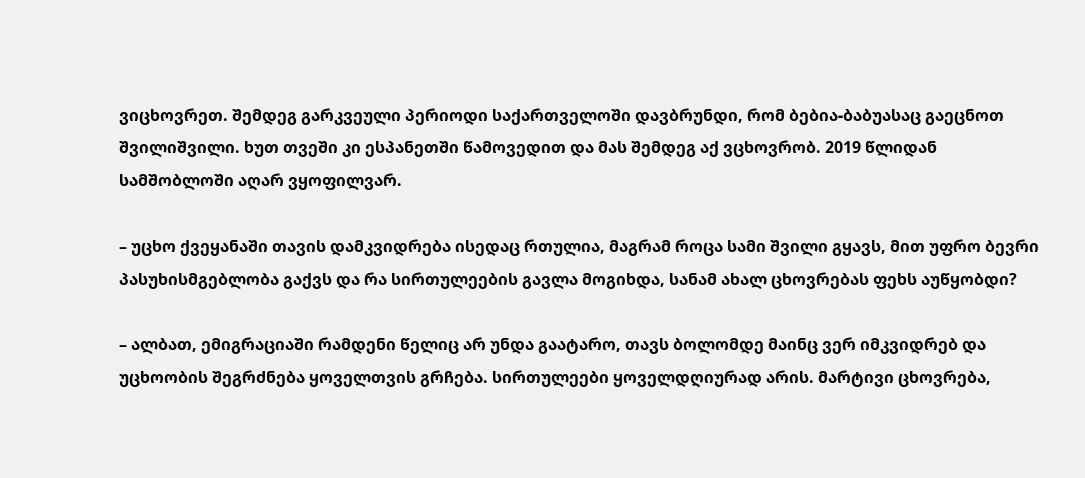ვიცხოვრეთ. შემდეგ გარკვეული პერიოდი საქართველოში დავბრუნდი, რომ ბებია-ბაბუასაც გაეცნოთ შვილიშვილი. ხუთ თვეში კი ესპანეთში წამოვედით და მას შემდეგ აქ ვცხოვრობ. 2019 წლიდან სამშობლოში აღარ ვყოფილვარ.

– უცხო ქვეყანაში თავის დამკვიდრება ისედაც რთულია, მაგრამ როცა სამი შვილი გყავს, მით უფრო ბევრი პასუხისმგებლობა გაქვს და რა სირთულეების გავლა მოგიხდა, სანამ ახალ ცხოვრებას ფეხს აუწყობდი?

– ალბათ, ემიგრაციაში რამდენი წელიც არ უნდა გაატარო, თავს ბოლომდე მაინც ვერ იმკვიდრებ და უცხოობის შეგრძნება ყოველთვის გრჩება. სირთულეები ყოველდღიურად არის. მარტივი ცხოვრება,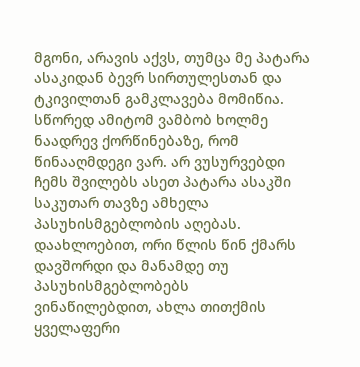მგონი, არავის აქვს, თუმცა მე პატარა ასაკიდან ბევრ სირთულესთან და ტკივილთან გამკლავება მომიწია. სწორედ ამიტომ ვამბობ ხოლმე ნაადრევ ქორწინებაზე, რომ წინააღმდეგი ვარ. არ ვუსურვებდი ჩემს შვილებს ასეთ პატარა ასაკში საკუთარ თავზე ამხელა პასუხისმგებლობის აღებას. დაახლოებით, ორი წლის წინ ქმარს დავშორდი და მანამდე თუ პასუხისმგებლობებს ვინაწილებდით, ახლა თითქმის ყველაფერი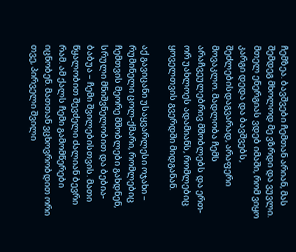ჩემზეა. ბავშვები ჩემთან არიან, მას შემდეგ მხოლოდ მე ვზრდი და ვუვლი. მთელ ენერგიას ვდებ იმაში, რომ ვიყო კარგი დედა და ბავშვებს, შეძლებისდაგვარად, არაფერი მოვაკლო. მადლობა ჩემს არაჩვეულებრივ მშობლებს და ერთ-ორ უახლოეს ადამიანს, რომლებიც ყოველთვის გვერდში მიდგანან.

აქ გავიცანი უსაყვარლესი ოჯახი – რუმინელი ცოლ-ქმარი, რომლებიც ჩემთვის მეორე მშობლები გახდნენ, სრული მნიშვნელობით და ბებია-ბაბუა – ჩემი შვილებისთვის. მათი წყალობით შევძელი ძალიან ბევრი რამ. ამ ქალს ჩემი გამომწერები იცნობენ. მათთან ვცხოვრობდით ორი თვე, პირველი შვილი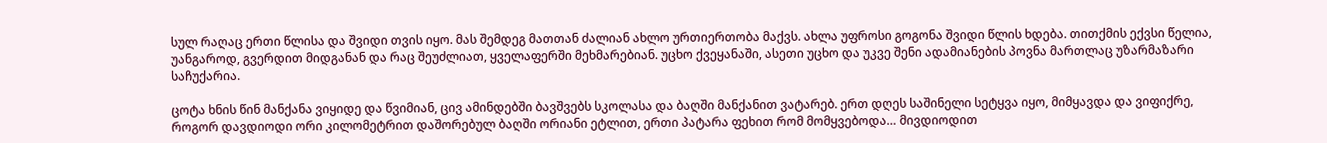სულ რაღაც ერთი წლისა და შვიდი თვის იყო. მას შემდეგ მათთან ძალიან ახლო ურთიერთობა მაქვს. ახლა უფროსი გოგონა შვიდი წლის ხდება. თითქმის ექვსი წელია, უანგაროდ, გვერდით მიდგანან და რაც შეუძლიათ, ყველაფერში მეხმარებიან. უცხო ქვეყანაში, ასეთი უცხო და უკვე შენი ადამიანების პოვნა მართლაც უზარმაზარი საჩუქარია.

ცოტა ხნის წინ მანქანა ვიყიდე და წვიმიან, ცივ ამინდებში ბავშვებს სკოლასა და ბაღში მანქანით ვატარებ. ერთ დღეს საშინელი სეტყვა იყო, მიმყავდა და ვიფიქრე, როგორ დავდიოდი ორი კილომეტრით დაშორებულ ბაღში ორიანი ეტლით, ერთი პატარა ფეხით რომ მომყვებოდა… მივდიოდით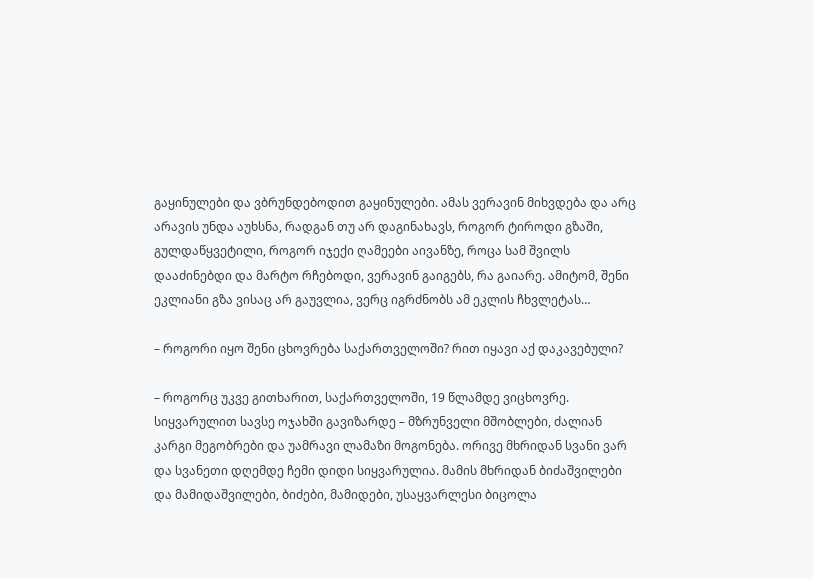გაყინულები და ვბრუნდებოდით გაყინულები. ამას ვერავინ მიხვდება და არც არავის უნდა აუხსნა, რადგან თუ არ დაგინახავს, როგორ ტიროდი გზაში, გულდაწყვეტილი, როგორ იჯექი ღამეები აივანზე, როცა სამ შვილს დააძინებდი და მარტო რჩებოდი, ვერავინ გაიგებს, რა გაიარე. ამიტომ, შენი ეკლიანი გზა ვისაც არ გაუვლია, ვერც იგრძნობს ამ ეკლის ჩხვლეტას…

– როგორი იყო შენი ცხოვრება საქართველოში? რით იყავი აქ დაკავებული?

– როგორც უკვე გითხარით, საქართველოში, 19 წლამდე ვიცხოვრე. სიყვარულით სავსე ოჯახში გავიზარდე – მზრუნველი მშობლები, ძალიან კარგი მეგობრები და უამრავი ლამაზი მოგონება. ორივე მხრიდან სვანი ვარ და სვანეთი დღემდე ჩემი დიდი სიყვარულია. მამის მხრიდან ბიძაშვილები და მამიდაშვილები, ბიძები, მამიდები, უსაყვარლესი ბიცოლა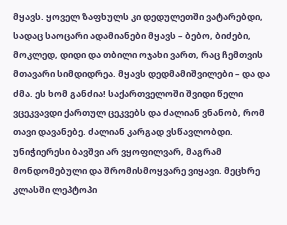მყავს. ყოველ ზაფხულს კი დედულეთში ვატარებდი, სადაც საოცარი ადამიანები მყავს – ბებო, ბიძები, მოკლედ, დიდი და თბილი ოჯახი ვართ, რაც ჩემთვის მთავარი სიმდიდრეა. მყავს დედმამიშვილები – და და ძმა. ეს ხომ განძია! საქართველოში შვიდი წელი ვცეკვავდი ქართულ ცეკვებს და ძალიან ვნანობ, რომ თავი დავანებე. ძალიან კარგად ვსწავლობდი. უნიჭიერესი ბავშვი არ ვყოფილვარ, მაგრამ მონდომებული და შრომისმოყვარე ვიყავი. მეცხრე კლასში ლეპტოპი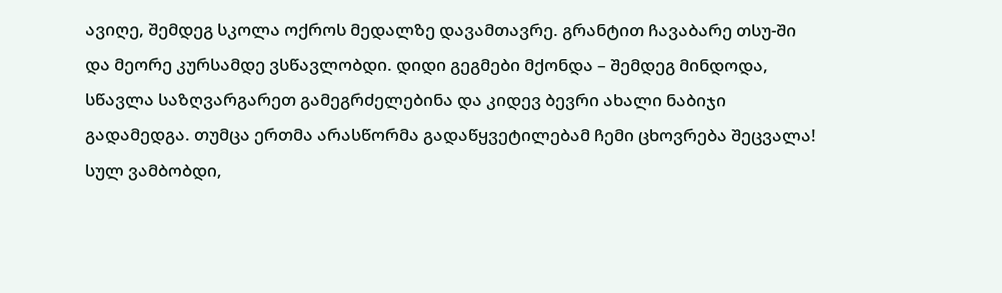ავიღე, შემდეგ სკოლა ოქროს მედალზე დავამთავრე. გრანტით ჩავაბარე თსუ-ში და მეორე კურსამდე ვსწავლობდი. დიდი გეგმები მქონდა – შემდეგ მინდოდა, სწავლა საზღვარგარეთ გამეგრძელებინა და კიდევ ბევრი ახალი ნაბიჯი გადამედგა. თუმცა ერთმა არასწორმა გადაწყვეტილებამ ჩემი ცხოვრება შეცვალა! სულ ვამბობდი,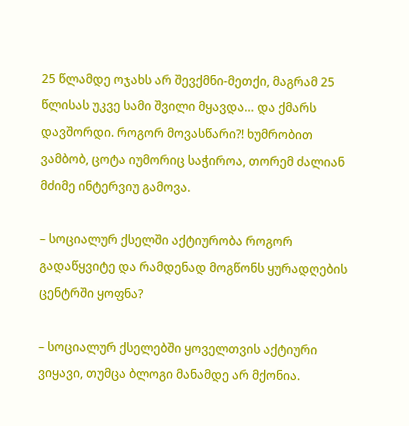25 წლამდე ოჯახს არ შევქმნი-მეთქი, მაგრამ 25 წლისას უკვე სამი შვილი მყავდა… და ქმარს დავშორდი. როგორ მოვასწარი?! ხუმრობით ვამბობ, ცოტა იუმორიც საჭიროა, თორემ ძალიან მძიმე ინტერვიუ გამოვა.

– სოციალურ ქსელში აქტიურობა როგორ გადაწყვიტე და რამდენად მოგწონს ყურადღების ცენტრში ყოფნა?

– სოციალურ ქსელებში ყოველთვის აქტიური ვიყავი, თუმცა ბლოგი მანამდე არ მქონია.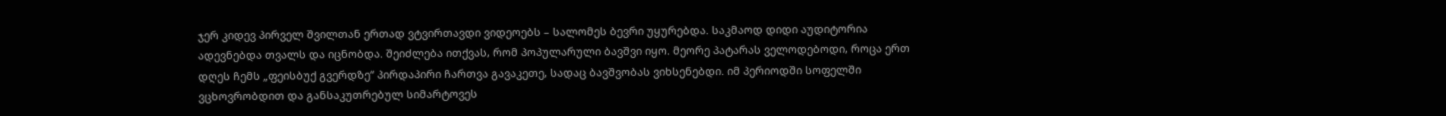ჯერ კიდევ პირველ შვილთან ერთად ვტვირთავდი ვიდეოებს – სალომეს ბევრი უყურებდა. საკმაოდ დიდი აუდიტორია ადევნებდა თვალს და იცნობდა. შეიძლება ითქვას, რომ პოპულარული ბავშვი იყო. მეორე პატარას ველოდებოდი, როცა ერთ დღეს ჩემს „ფეისბუქ გვერდზე“ პირდაპირი ჩართვა გავაკეთე, სადაც ბავშვობას ვიხსენებდი. იმ პერიოდში სოფელში ვცხოვრობდით და განსაკუთრებულ სიმარტოვეს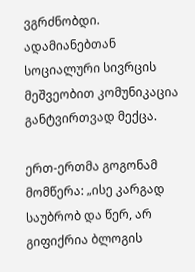ვგრძნობდი. ადამიანებთან სოციალური სივრცის მეშვეობით კომუნიკაცია განტვირთვად მექცა.

ერთ-ერთმა გოგონამ მომწერა: „ისე კარგად საუბრობ და წერ, არ გიფიქრია ბლოგის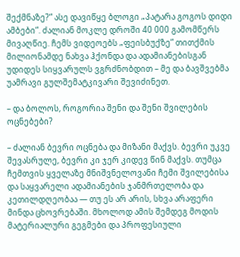შექმნაზე?“ ასე დავიწყე ბლოგი „პატარა გოგოს დიდი ამბები“. ძალიან მოკლე დროში 40 000 გამომწერს მივაღწიე. ჩემს ვიდეოებს „ფეისბუქზე“ თითქმის მილიონამდე ნახვა ჰქონდა და ადამიანებისგან უდიდეს სიყვარულს ვგრძნობდით – მე და ბავშვებმა უამრავი გულშემატკივარი შევიძინეთ.

– და ბოლოს, როგორია შენი და შენი შვილების ოცნებები?

– ძალიან ბევრი ოცნება და მიზანი მაქვს. ბევრი უკვე შევასრულე, ბევრი კი ჯერ კიდევ წინ მაქვს. თუმცა ჩემთვის ყველაზე მნიშვნელოვანი ჩემი შვილებისა და საყვარელი ადამიანების ჯანმრთელობა და კეთილდღეობაა — თუ ეს არ არის, სხვა არაფერი მინდა ცხოვრებაში. მხოლოდ ამის შემდეგ მოდის მატერიალური გეგმები და პროფესიული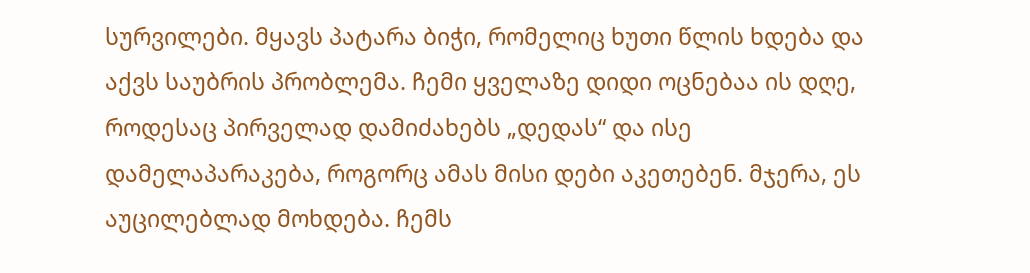სურვილები. მყავს პატარა ბიჭი, რომელიც ხუთი წლის ხდება და აქვს საუბრის პრობლემა. ჩემი ყველაზე დიდი ოცნებაა ის დღე, როდესაც პირველად დამიძახებს „დედას“ და ისე დამელაპარაკება, როგორც ამას მისი დები აკეთებენ. მჯერა, ეს აუცილებლად მოხდება. ჩემს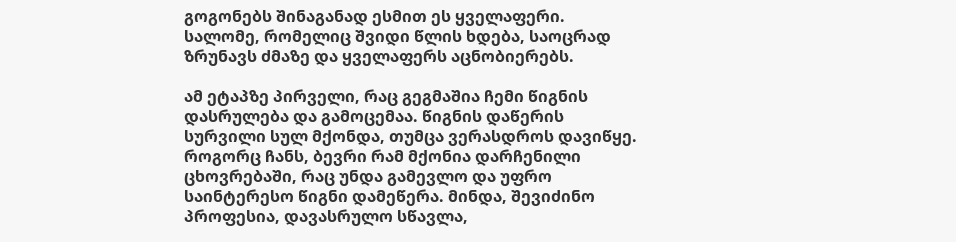გოგონებს შინაგანად ესმით ეს ყველაფერი. სალომე, რომელიც შვიდი წლის ხდება, საოცრად ზრუნავს ძმაზე და ყველაფერს აცნობიერებს.

ამ ეტაპზე პირველი, რაც გეგმაშია ჩემი წიგნის დასრულება და გამოცემაა. წიგნის დაწერის სურვილი სულ მქონდა, თუმცა ვერასდროს დავიწყე. როგორც ჩანს, ბევრი რამ მქონია დარჩენილი ცხოვრებაში, რაც უნდა გამევლო და უფრო საინტერესო წიგნი დამეწერა. მინდა, შევიძინო პროფესია, დავასრულო სწავლა,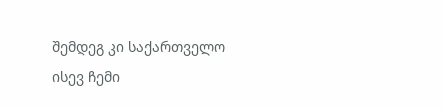შემდეგ კი საქართველო ისევ ჩემი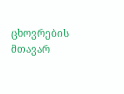ცხოვრების მთავარ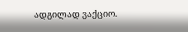ადგილად ვაქციო.